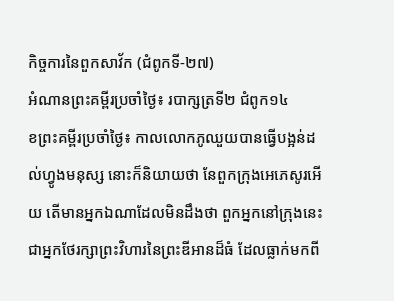កិច្ចការនៃពួកសាវ័ក (ជំពូកទី-២៧)
អំណានព្រះគម្ពីរប្រចាំថ្ងៃ៖ របាក្សត្រទី២ ជំពូក១៤
ខព្រះគម្ពីរប្រចាំថ្ងៃ៖ កាលលោកភូឈួយបានធ្វើបង្អន់ដល់ហ្វូងមនុស្ស នោះក៏និយាយថា នែពួកក្រុងអេភេសូរអើយ តើមានអ្នកឯណាដែលមិនដឹងថា ពួកអ្នកនៅក្រុងនេះ ជាអ្នកថែរក្សាព្រះវិហារនៃព្រះឌីអានដ៏ធំ ដែលធ្លាក់មកពី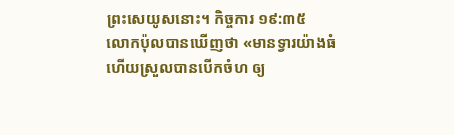ព្រះសេយូសនោះ។ កិច្ចការ ១៩:៣៥
លោកប៉ុលបានឃើញថា «មានទ្វារយ៉ាងធំ ហើយស្រួលបានបើកចំហ ឲ្យ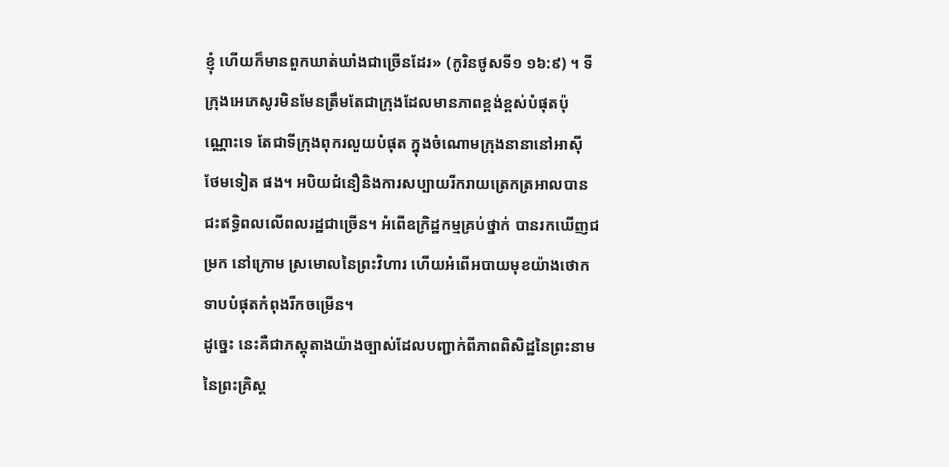ខ្ញុំ ហើយក៏មានពួកឃាត់ឃាំងជាច្រើនដែរ» (កូរិនថូសទី១ ១៦:៩) ។ ទីក្រុងអេភេសូរមិនមែនត្រឹមតែជាក្រុងដែលមានភាពខ្ពង់ខ្ពស់បំផុតប៉ុណ្ណោះទេ តែជាទីក្រុងពុករលួយបំផុត ក្នុងចំណោមក្រុងនានានៅអាស៊ី ថែមទៀត ផង។ អបិយជំនឿនិងការសប្បាយរីករាយត្រេកត្រអាលបានជះឥទ្ធិពលលើពលរដ្ឋជាច្រើន។ អំពើឧក្រិដ្ឋកម្មគ្រប់ថ្នាក់ បានរកឃើញជម្រក នៅក្រោម ស្រមោលនៃព្រះវិហារ ហើយអំពើអបាយមុខយ៉ាងថោកទាបបំផុតកំពុងរីកចម្រើន។
ដូច្នេះ នេះគឺជាភស្តុតាងយ៉ាងច្បាស់ដែលបញ្ជាក់ពីភាពពិសិដ្ឋនៃព្រះនាមនៃព្រះគ្រិស្ត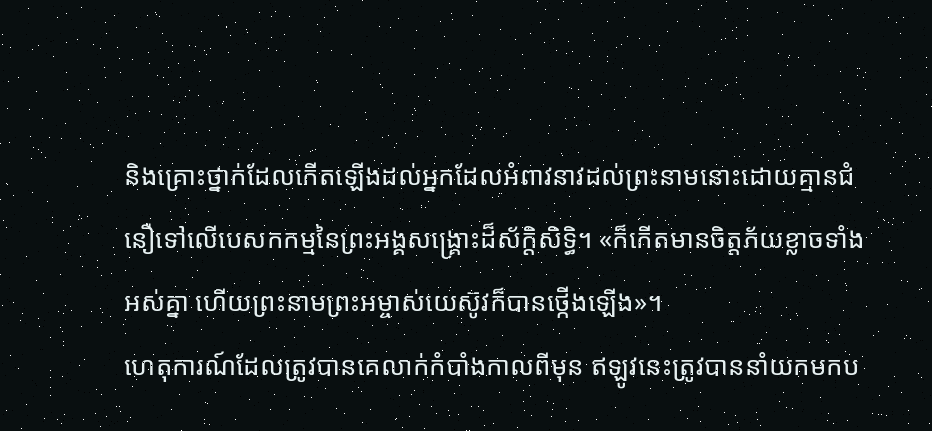និងគ្រោះថ្នាក់ដែលកើតឡើងដល់អ្នកដែលអំពាវនាវដល់ព្រះនាមនោះដោយគ្មានជំនឿទៅលើបេសកកម្មនៃព្រះអង្គសង្គ្រោះដ៏ស័ក្តិសិទ្ធិ។ «ក៏កើតមានចិត្តភ័យខ្លាចទាំងអស់គ្នា ហើយព្រះនាមព្រះអម្ចាស់យេស៊ូវក៏បានថ្កើងឡើង»។
ហេតុការណ៍ដែលត្រូវបានគេលាក់កំបាំងកាលពីមុន ឥឡូវនេះត្រូវបាននាំយកមកប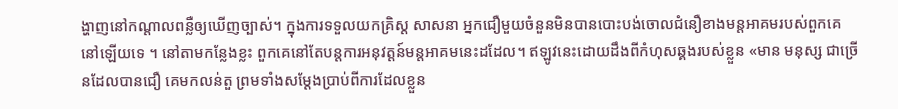ង្ហាញនៅកណ្តាលពន្លឺឲ្យឃើញច្បាស់។ ក្នុងការទទួលយកគ្រិស្ត សាសនា អ្នកជឿមួយចំនួនមិនបានបោះបង់ចោលជំនឿខាងមន្តអាគមរបស់ពួកគេនៅឡើយទេ ។ នៅតាមកន្លែងខ្លះ ពួកគេនៅតែបន្តការអនុវត្តន៍មន្តអាគមនេះដដែល។ ឥឡូវនេះដោយដឹងពីកំហុសឆ្គងរបស់ខ្លួន «មាន មនុស្ស ជាច្រើនដែលបានជឿ គេមកលន់តួ ព្រមទាំងសម្តែងប្រាប់ពីការដែលខ្លួន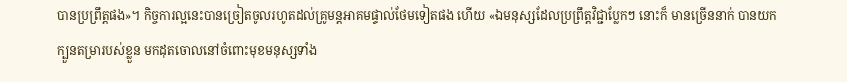បានប្រព្រឹត្តផង»។ កិច្ចការល្អនេះបានច្រៀតចូលរហូតដល់គ្រូមន្តអាគមផ្ទាល់ថែមទៀតផង ហើយ «ឯមនុស្សដែលប្រព្រឹត្តវិជ្ជាប្លែកៗ នោះក៏ មានច្រើននាក់ បានយកក្បួនតម្រារបស់ខ្លួន មកដុតចោលនៅចំពោះមុខមនុស្សទាំង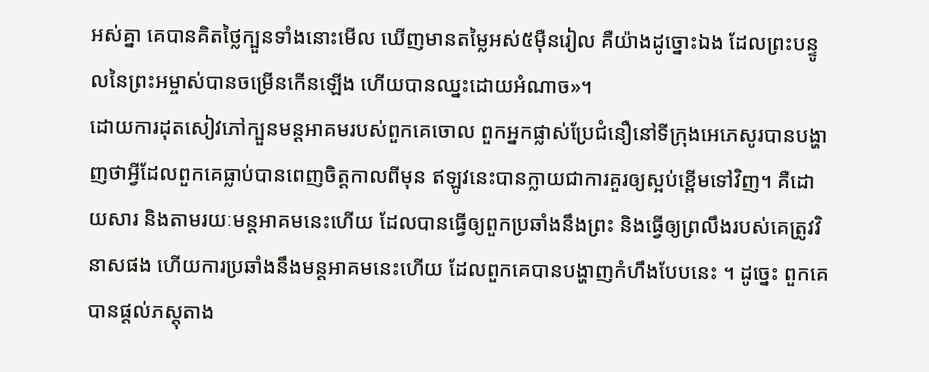អស់គ្នា គេបានគិតថ្លៃក្បួនទាំងនោះមើល ឃើញមានតម្លៃអស់៥ម៉ឺនរៀល គឺយ៉ាងដូច្នោះឯង ដែលព្រះបន្ទូលនៃព្រះអម្ចាស់បានចម្រើនកើនឡើង ហើយបានឈ្នះដោយអំណាច»។
ដោយការដុតសៀវភៅក្បួនមន្តអាគមរបស់ពួកគេចោល ពួកអ្នកផ្លាស់ប្រែជំនឿនៅទីក្រុងអេភេសូរបានបង្ហាញថាអ្វីដែលពួកគេធ្លាប់បានពេញចិត្តកាលពីមុន ឥឡូវនេះបានក្លាយជាការគួរឲ្យស្អប់ខ្ពើមទៅវិញ។ គឺដោយសារ និងតាមរយៈមន្តអាគមនេះហើយ ដែលបានធ្វើឲ្យពួកប្រឆាំងនឹងព្រះ និងធ្វើឲ្យព្រលឹងរបស់គេត្រូវវិនាសផង ហើយការប្រឆាំងនឹងមន្តអាគមនេះហើយ ដែលពួកគេបានបង្ហាញកំហឹងបែបនេះ ។ ដូច្នេះ ពួកគេបានផ្ដល់ភស្តុតាង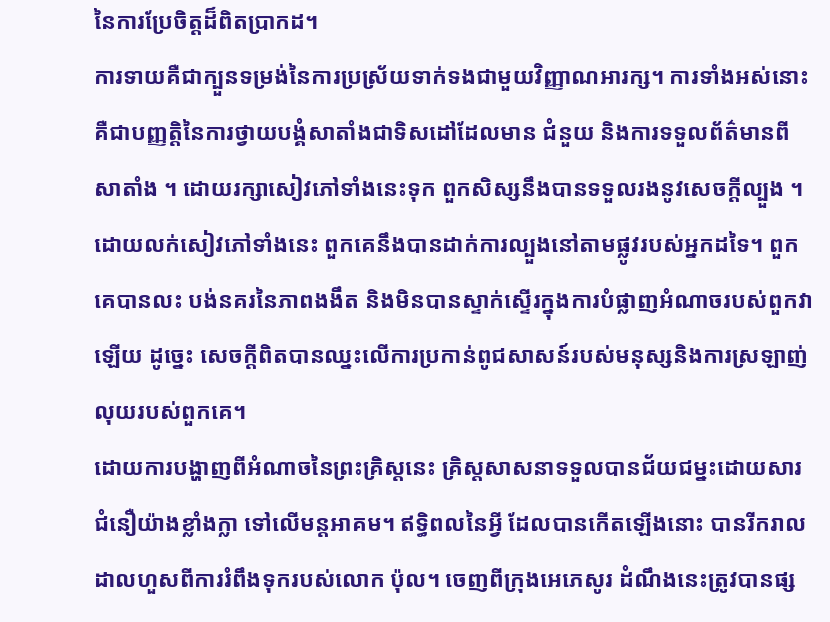នៃការប្រែចិត្ដដ៏ពិតប្រាកដ។
ការទាយគឺជាក្បួនទម្រង់នៃការប្រស្រ័យទាក់ទងជាមួយវិញ្ញាណអារក្ស។ ការទាំងអស់នោះគឺជាបញ្ញត្តិនៃការថ្វាយបង្គំសាតាំងជាទិសដៅដែលមាន ជំនួយ និងការទទួលព័ត៌មានពីសាតាំង ។ ដោយរក្សាសៀវភៅទាំងនេះទុក ពួកសិស្សនឹងបានទទួលរងនូវសេចក្ដីល្បួង ។ ដោយលក់សៀវភៅទាំងនេះ ពួកគេនឹងបានដាក់ការល្បួងនៅតាមផ្លូវរបស់អ្នកដទៃ។ ពួកគេបានលះ បង់នគរនៃភាពងងឹត និងមិនបានស្ទាក់ស្ទើរក្នុងការបំផ្លាញអំណាចរបស់ពួកវាឡើយ ដូច្នេះ សេចក្ដីពិតបានឈ្នះលើការប្រកាន់ពូជសាសន៍របស់មនុស្សនិងការស្រឡាញ់លុយរបស់ពួកគេ។
ដោយការបង្ហាញពីអំណាចនៃព្រះគ្រិស្តនេះ គ្រិស្តសាសនាទទួលបានជ័យជម្នះដោយសារជំនឿយ៉ាងខ្លាំងក្លា ទៅលើមន្តអាគម។ ឥទ្ធិពលនៃអ្វី ដែលបានកើតឡើងនោះ បានរីករាលដាលហួសពីការរំពឹងទុករបស់លោក ប៉ុល។ ចេញពីក្រុងអេភេសូរ ដំណឹងនេះត្រូវបានផ្ស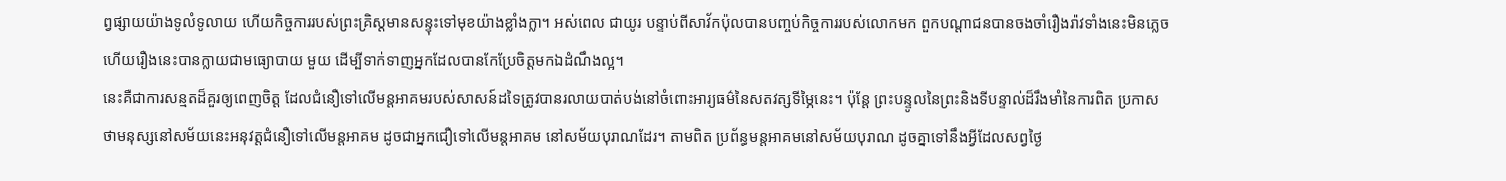ព្វផ្សាយយ៉ាងទូលំទូលាយ ហើយកិច្ចការរបស់ព្រះគ្រិស្តមានសន្ទុះទៅមុខយ៉ាងខ្លាំងក្លា។ អស់ពេល ជាយូរ បន្ទាប់ពីសាវ័កប៉ុលបានបញ្ចប់កិច្ចការរបស់លោកមក ពួកបណ្តាជនបានចងចាំរឿងរ៉ាវទាំងនេះមិនភ្លេច ហើយរឿងនេះបានក្លាយជាមធ្យោបាយ មួយ ដើម្បីទាក់ទាញអ្នកដែលបានកែប្រែចិត្ដមកឯដំណឹងល្អ។
នេះគឺជាការសន្មតដ៏គួរឲ្យពេញចិត្ត ដែលជំនឿទៅលើមន្តអាគមរបស់សាសន៍ដទៃត្រូវបានរលាយបាត់បង់នៅចំពោះអារ្យធម៌នៃសតវត្សទីម្ភៃនេះ។ ប៉ុន្ដែ ព្រះបន្ទូលនៃព្រះនិងទីបន្ទាល់ដ៏រឹងមាំនៃការពិត ប្រកាសថាមនុស្សនៅសម័យនេះអនុវត្តជំនឿទៅលើមន្តអាគម ដូចជាអ្នកជឿទៅលើមន្តអាគម នៅសម័យបុរាណដែរ។ តាមពិត ប្រព័ន្ធមន្តអាគមនៅសម័យបុរាណ ដូចគ្នាទៅនឹងអ្វីដែលសព្វថ្ងៃ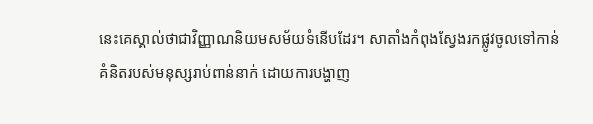នេះគេស្គាល់ថាជាវិញ្ញាណនិយមសម័យទំនើបដែរ។ សាតាំងកំពុងស្វែងរកផ្លូវចូលទៅកាន់គំនិតរបស់មនុស្សរាប់ពាន់នាក់ ដោយការបង្ហាញ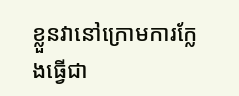ខ្លួនវានៅក្រោមការក្លែងធ្វើជា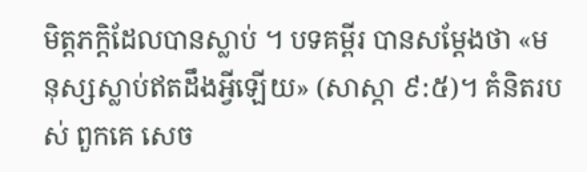មិត្តភក្តិដែលបានស្លាប់ ។ បទគម្ពីរ បានសម្តែងថា «មនុស្សស្លាប់ឥតដឹងអ្វីឡើយ» (សាស្ដា ៩:៥)។ គំនិតរបស់ ពួកគេ សេច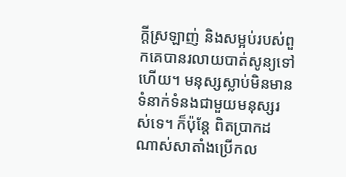ក្តីស្រឡាញ់ និងសម្អប់របស់ពួកគេបានរលាយបាត់សូន្យទៅ ហើយ។ មនុស្សស្លាប់មិនមានទំនាក់ទំនងជាមួយមនុស្សរស់ទេ។ ក៏ប៉ុន្ដែ ពិតប្រាកដណាស់សាតាំងប្រើកល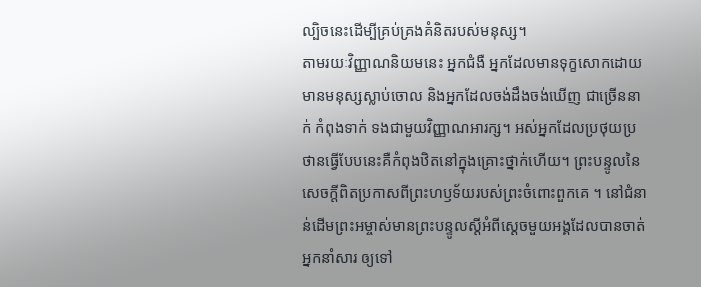ល្បិចនេះដើម្បីគ្រប់គ្រងគំនិតរបស់មនុស្ស។
តាមរយៈវិញ្ញាណនិយមនេះ អ្នកជំងឺ អ្នកដែលមានទុក្ខសោកដោយមានមនុស្សស្លាប់ចោល និងអ្នកដែលចង់ដឹងចង់ឃើញ ជាច្រើននាក់ កំពុងទាក់ ទងជាមួយវិញ្ញាណអារក្ស។ អស់អ្នកដែលប្រថុយប្រថានធ្វើបែបនេះគឺកំពុងឋិតនៅក្នុងគ្រោះថ្នាក់ហើយ។ ព្រះបន្ទូលនៃសេចក្ដីពិតប្រកាសពីព្រះហឫទ័យរបស់ព្រះចំពោះពួកគេ ។ នៅជំនាន់ដើមព្រះអម្ចាស់មានព្រះបន្ទូលស្ដីអំពីស្ដេចមួយអង្គដែលបានចាត់អ្នកនាំសារ ឲ្យទៅ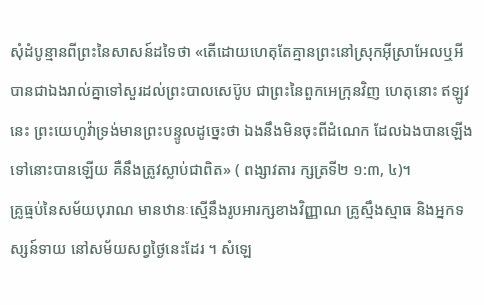សុំដំបូន្មានពីព្រះនៃសាសន៍ដទៃថា «តើដោយហេតុតែគ្មានព្រះនៅស្រុកអ៊ីស្រាអែលឬអី បានជាឯងរាល់គ្នាទៅសួរដល់ព្រះបាលសេប៊ូប ជាព្រះនៃពួកអេក្រុនវិញ ហេតុនោះ ឥឡូវនេះ ព្រះយេហូវ៉ាទ្រង់មានព្រះបន្ទូលដូច្នេះថា ឯងនឹងមិនចុះពីដំណេក ដែលឯងបានឡើងទៅនោះបានឡើយ គឺនឹងត្រូវស្លាប់ជាពិត» ( ពង្សាវតារ ក្សត្រទី២ ១:៣, ៤)។
គ្រូធ្មប់នៃសម័យបុរាណ មានឋានៈស្មើនឹងរូបអារក្សខាងវិញ្ញាណ គ្រូស្មឹងស្មាធ និងអ្នកទស្សន៍ទាយ នៅសម័យសព្វថ្ងៃនេះដែរ ។ សំឡេ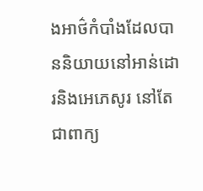ងអាថ៌កំបាំងដែលបាននិយាយនៅអាន់ដោរនិងអេភេសូរ នៅតែជាពាក្យ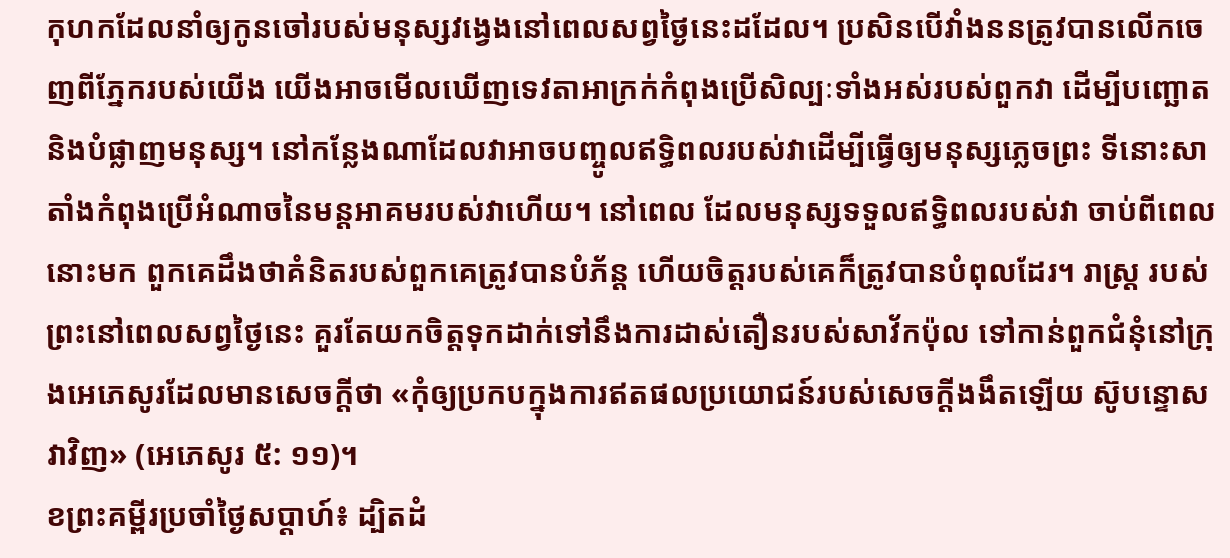កុហកដែលនាំឲ្យកូនចៅរបស់មនុស្សវង្វេងនៅពេលសព្វថ្ងៃនេះដដែល។ ប្រសិនបើវាំងននត្រូវបានលើកចេញពីភ្នែករបស់យើង យើងអាចមើលឃើញទេវតាអាក្រក់កំពុងប្រើសិល្បៈទាំងអស់របស់ពួកវា ដើម្បីបញ្ឆោតនិងបំផ្លាញមនុស្ស។ នៅកន្លែងណាដែលវាអាចបញ្ចូលឥទ្ធិពលរបស់វាដើម្បីធ្វើឲ្យមនុស្សភ្លេចព្រះ ទីនោះសាតាំងកំពុងប្រើអំណាចនៃមន្តអាគមរបស់វាហើយ។ នៅពេល ដែលមនុស្សទទួលឥទ្ធិពលរបស់វា ចាប់ពីពេលនោះមក ពួកគេដឹងថាគំនិតរបស់ពួកគេត្រូវបានបំភ័ន្ត ហើយចិត្តរបស់គេក៏ត្រូវបានបំពុលដែរ។ រាស្រ្ត របស់ព្រះនៅពេលសព្វថ្ងៃនេះ គួរតែយកចិត្តទុកដាក់ទៅនឹងការដាស់តឿនរបស់សាវ័កប៉ុល ទៅកាន់ពួកជំនុំនៅក្រុងអេភេសូរដែលមានសេចក្តីថា «កុំឲ្យប្រកបក្នុងការឥតផលប្រយោជន៍របស់សេចក្តីងងឹតឡើយ ស៊ូបន្ទោសវាវិញ» (អេភេសូរ ៥: ១១)។
ខព្រះគម្ពីរប្រចាំថ្ងៃសប្តាហ៍៖ ដ្បិតដំ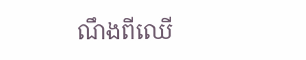ណឹងពីឈើ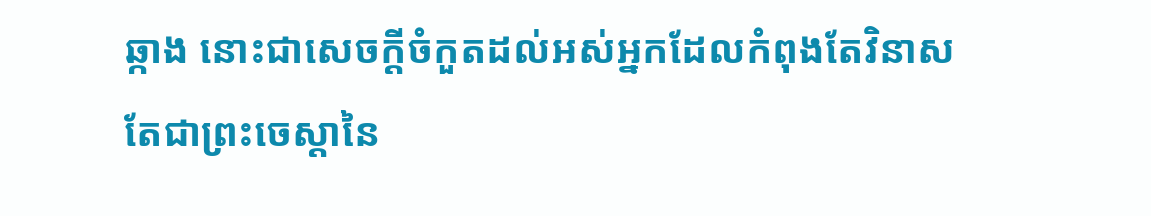ឆ្កាង នោះជាសេចក្តីចំកួតដល់អស់អ្នកដែលកំពុងតែវិនាស តែជាព្រះចេស្តានៃ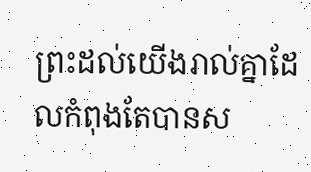ព្រះដល់យើងរាល់គ្នាដែលកំពុងតែបានស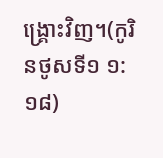ង្គ្រោះវិញ។(កូរិនថូសទី១ ១:១៨)